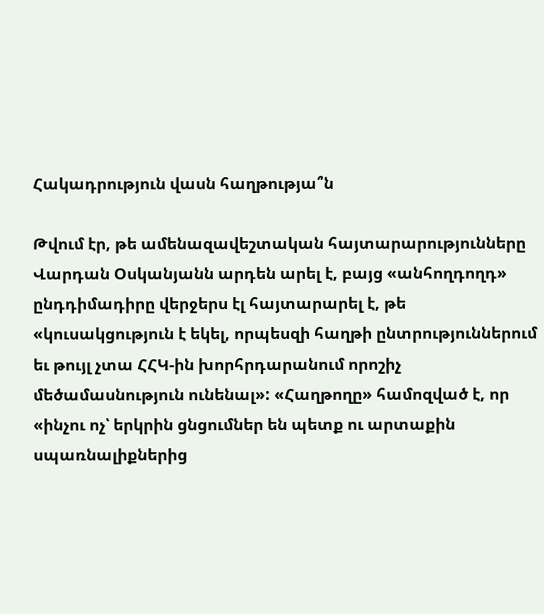Հակադրություն վասն հաղթությա՞ն

Թվում էր, թե ամենազավեշտական հայտարարությունները Վարդան Օսկանյանն արդեն արել է, բայց «անհողդողդ» ընդդիմադիրը վերջերս էլ հայտարարել է, թե «կուսակցություն է եկել, որպեսզի հաղթի ընտրություններում եւ թույլ չտա ՀՀԿ-ին խորհրդարանում որոշիչ մեծամասնություն ունենալ»: «Հաղթողը» համոզված է, որ «ինչու ոչ՝ երկրին ցնցումներ են պետք ու արտաքին սպառնալիքներից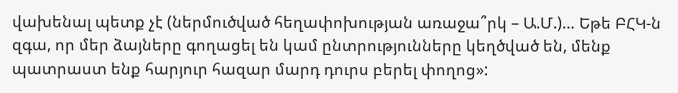վախենալ պետք չէ (ներմուծված հեղափոխության առաջա՞րկ – Ա.Մ.)… Եթե ԲՀԿ-ն զգա, որ մեր ձայները գողացել են կամ ընտրությունները կեղծված են, մենք պատրաստ ենք հարյուր հազար մարդ դուրս բերել փողոց»: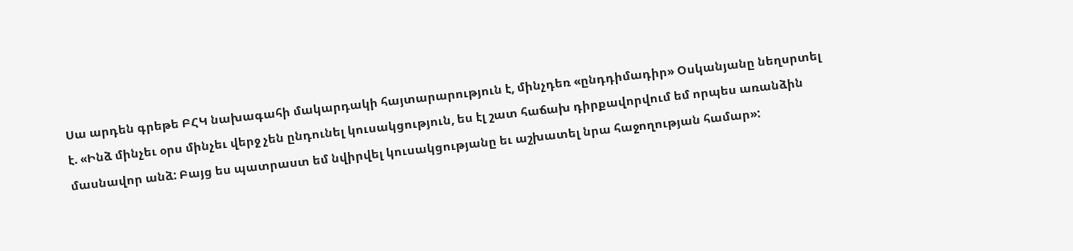Սա արդեն գրեթե ԲՀԿ նախագահի մակարդակի հայտարարություն է, մինչդեռ «ընդդիմադիր» Օսկանյանը նեղսրտել է. «Ինձ մինչեւ օրս մինչեւ վերջ չեն ընդունել կուսակցություն, ես էլ շատ հաճախ դիրքավորվում եմ որպես առանձին մասնավոր անձ: Բայց ես պատրաստ եմ նվիրվել կուսակցությանը եւ աշխատել նրա հաջողության համար»: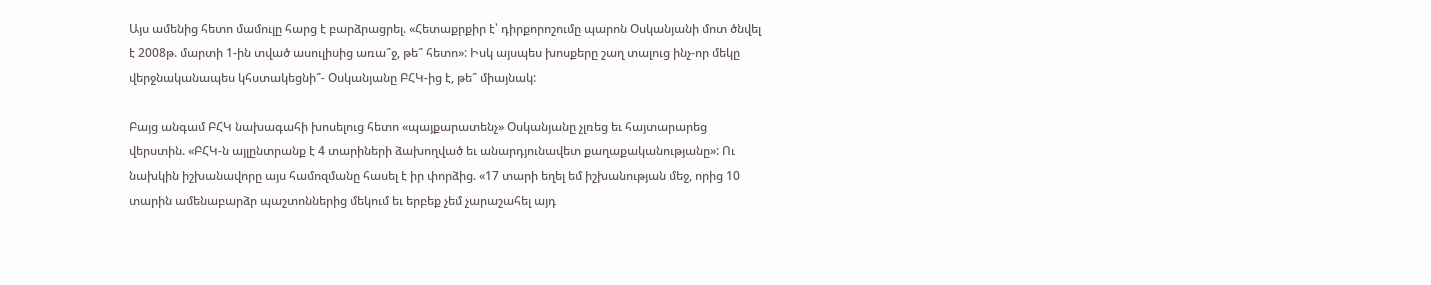Այս ամենից հետո մամուլը հարց է բարձրացրել. «Հետաքրքիր է՝ դիրքորոշումը պարոն Օսկանյանի մոտ ծնվել է 2008թ. մարտի 1-ին տված ասուլիսից առա՞ջ, թե՞ հետո»: Իսկ այսպես խոսքերը շաղ տալուց ինչ-որ մեկը վերջնականապես կհստակեցնի՞- Օսկանյանը ԲՀԿ-ից է, թե՞ միայնակ:

Բայց անգամ ԲՀԿ նախագահի խոսելուց հետո «պայքարատենչ» Օսկանյանը չլռեց եւ հայտարարեց վերստին. «ԲՀԿ-ն այլընտրանք է 4 տարիների ձախողված եւ անարդյունավետ քաղաքականությանը»: Ու նախկին իշխանավորը այս համոզմանը հասել է իր փորձից. «17 տարի եղել եմ իշխանության մեջ, որից 10 տարին ամենաբարձր պաշտոններից մեկում եւ երբեք չեմ չարաշահել այդ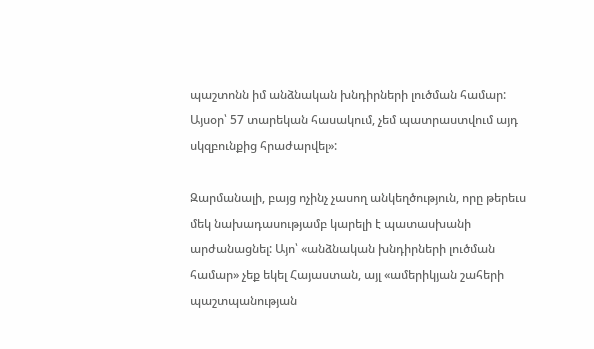պաշտոնն իմ անձնական խնդիրների լուծման համար: Այսօր՝ 57 տարեկան հասակում, չեմ պատրաստվում այդ սկզբունքից հրաժարվել»:

Զարմանալի, բայց ոչինչ չասող անկեղծություն, որը թերեւս մեկ նախադասությամբ կարելի է պատասխանի արժանացնել: Այո՝ «անձնական խնդիրների լուծման համար» չեք եկել Հայաստան, այլ «ամերիկյան շահերի պաշտպանության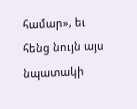համար», եւ հենց նույն այս նպատակի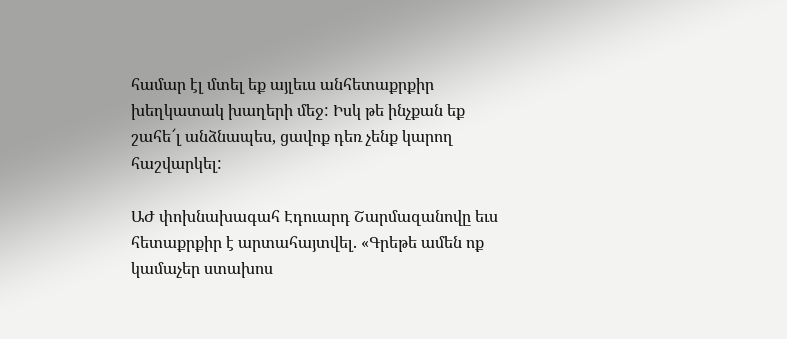համար էլ մտել եք այլեւս անհետաքրքիր խեղկատակ խաղերի մեջ: Իսկ թե ինչքան եք շահե՜լ անձնապես, ցավոք դեռ չենք կարող հաշվարկել:

ԱԺ փոխնախագահ Էդուարդ Շարմազանովը եւս հետաքրքիր է արտահայտվել. «Գրեթե ամեն ոք կամաչեր ստախոս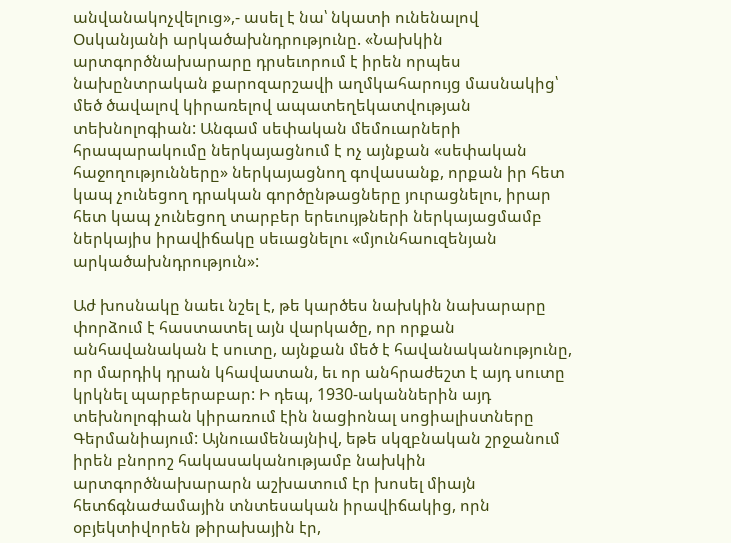անվանակոչվելուց»,- ասել է նա՝ նկատի ունենալով Օսկանյանի արկածախնդրությունը. «Նախկին արտգործնախարարը դրսեւորում է իրեն որպես նախընտրական քարոզարշավի աղմկահարույց մասնակից՝ մեծ ծավալով կիրառելով ապատեղեկատվության տեխնոլոգիան: Անգամ սեփական մեմուարների հրապարակումը ներկայացնում է ոչ այնքան «սեփական հաջողությունները» ներկայացնող գովասանք, որքան իր հետ կապ չունեցող դրական գործընթացները յուրացնելու, իրար հետ կապ չունեցող տարբեր երեւույթների ներկայացմամբ ներկայիս իրավիճակը սեւացնելու «մյունհաուզենյան արկածախնդրություն»:

Աժ խոսնակը նաեւ նշել է, թե կարծես նախկին նախարարը փորձում է հաստատել այն վարկածը, որ որքան անհավանական է սուտը, այնքան մեծ է հավանականությունը, որ մարդիկ դրան կհավատան, եւ որ անհրաժեշտ է այդ սուտը կրկնել պարբերաբար: Ի դեպ, 1930-ականներին այդ տեխնոլոգիան կիրառում էին նացիոնալ սոցիալիստները Գերմանիայում: Այնուամենայնիվ, եթե սկզբնական շրջանում իրեն բնորոշ հակասականությամբ նախկին արտգործնախարարն աշխատում էր խոսել միայն հետճգնաժամային տնտեսական իրավիճակից, որն օբյեկտիվորեն թիրախային էր,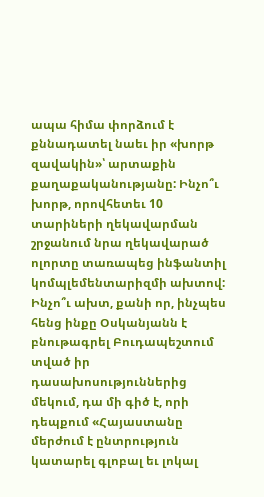ապա հիմա փորձում է քննադատել նաեւ իր «խորթ զավակին»՝ արտաքին քաղաքականությանը: Ինչո՞ւ խորթ, որովհետեւ 10 տարիների ղեկավարման շրջանում նրա ղեկավարած ոլորտը տառապեց ինֆանտիլ կոմպլեմենտարիզմի ախտով: Ինչո՞ւ ախտ, քանի որ, ինչպես հենց ինքը Օսկանյանն է բնութագրել Բուդապեշտում տված իր դասախոսություններից մեկում, դա մի գիծ է, որի դեպքում «Հայաստանը մերժում է ընտրություն կատարել գլոբալ եւ լոկալ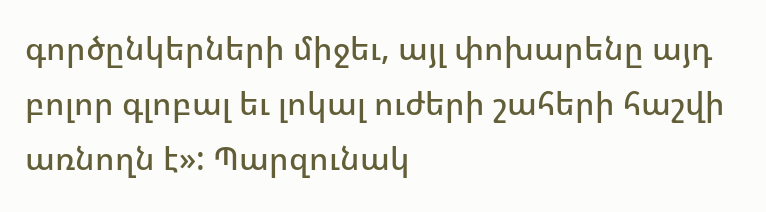գործընկերների միջեւ, այլ փոխարենը այդ բոլոր գլոբալ եւ լոկալ ուժերի շահերի հաշվի առնողն է»: Պարզունակ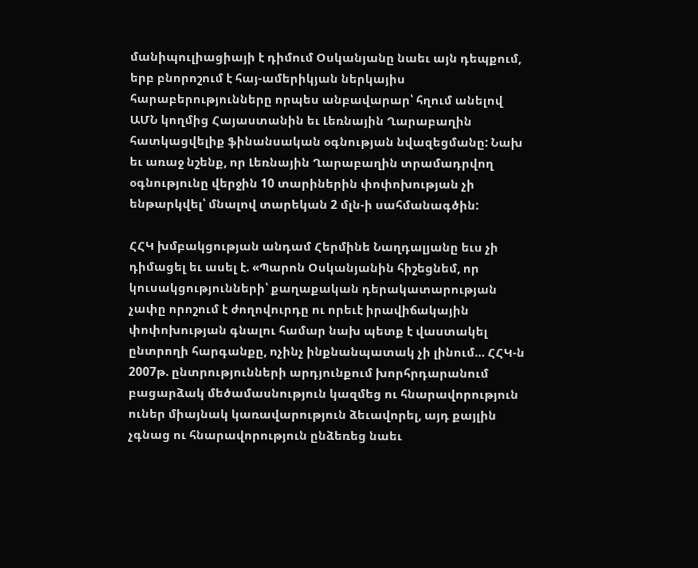մանիպուլիացիայի է դիմում Օսկանյանը նաեւ այն դեպքում, երբ բնորոշում է հայ-ամերիկյան ներկայիս հարաբերությունները որպես անբավարար՝ հղում անելով ԱՄՆ կողմից Հայաստանին եւ Լեռնային Ղարաբաղին հատկացվելիք ֆինանսական օգնության նվազեցմանը: Նախ եւ առաջ նշենք, որ Լեռնային Ղարաբաղին տրամադրվող օգնությունը վերջին 10 տարիներին փոփոխության չի ենթարկվել՝ մնալով տարեկան 2 մլն-ի սահմանագծին:

ՀՀԿ խմբակցության անդամ Հերմինե Նաղդալյանը եւս չի դիմացել եւ ասել է. «Պարոն Օսկանյանին հիշեցնեմ, որ կուսակցությունների՝ քաղաքական դերակատարության չափը որոշում է ժողովուրդը ու որեւէ իրավիճակային փոփոխության գնալու համար նախ պետք է վաստակել ընտրողի հարգանքը, ոչինչ ինքնանպատակ չի լինում… ՀՀԿ-ն 2007թ. ընտրությունների արդյունքում խորհրդարանում բացարձակ մեծամասնություն կազմեց ու հնարավորություն ուներ միայնակ կառավարություն ձեւավորել, այդ քայլին չգնաց ու հնարավորություն ընձեռեց նաեւ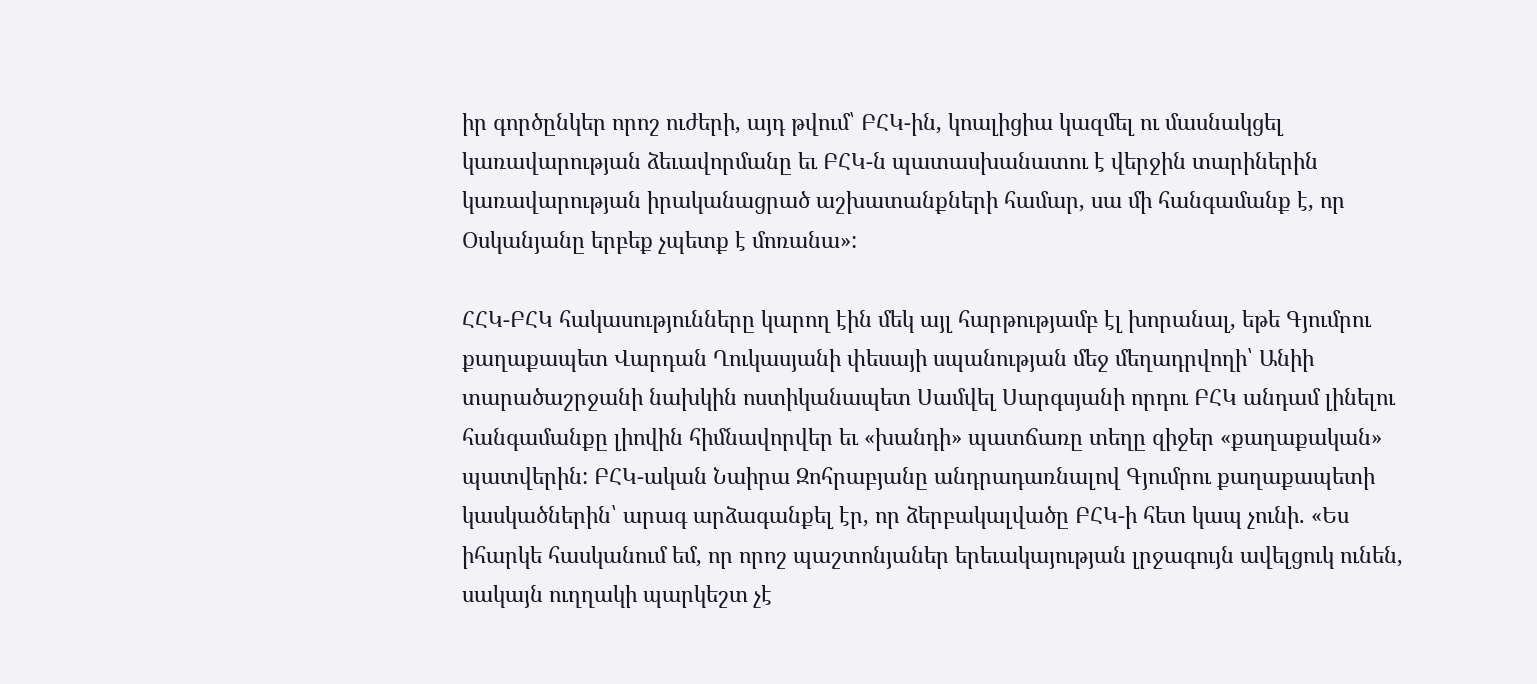իր գործընկեր որոշ ուժերի, այդ թվում՝ ԲՀԿ-ին, կոալիցիա կազմել ու մասնակցել կառավարության ձեւավորմանը եւ ԲՀԿ-ն պատասխանատու է վերջին տարիներին կառավարության իրականացրած աշխատանքների համար, սա մի հանգամանք է, որ Օսկանյանը երբեք չպետք է մոռանա»:

ՀՀԿ-ԲՀԿ հակասությունները կարող էին մեկ այլ հարթությամբ էլ խորանալ, եթե Գյումրու քաղաքապետ Վարդան Ղուկասյանի փեսայի սպանության մեջ մեղադրվողի՝ Անիի տարածաշրջանի նախկին ոստիկանապետ Սամվել Սարգսյանի որդու ԲՀԿ անդամ լինելու հանգամանքը լիովին հիմնավորվեր եւ «խանդի» պատճառը տեղը զիջեր «քաղաքական» պատվերին: ԲՀԿ-ական Նաիրա Զոհրաբյանը անդրադառնալով Գյումրու քաղաքապետի կասկածներին՝ արագ արձագանքել էր, որ ձերբակալվածը ԲՀԿ-ի հետ կապ չունի. «Ես իհարկե հասկանում եմ, որ որոշ պաշտոնյաներ երեւակայության լրջագույն ավելցուկ ունեն, սակայն ուղղակի պարկեշտ չէ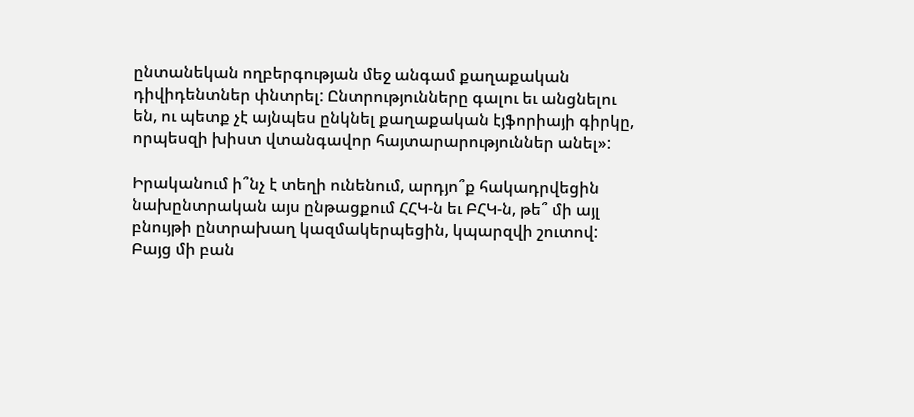ընտանեկան ողբերգության մեջ անգամ քաղաքական դիվիդենտներ փնտրել: Ընտրությունները գալու եւ անցնելու են, ու պետք չէ այնպես ընկնել քաղաքական էյֆորիայի գիրկը, որպեսզի խիստ վտանգավոր հայտարարություններ անել»:

Իրականում ի՞նչ է տեղի ունենում, արդյո՞ք հակադրվեցին նախընտրական այս ընթացքում ՀՀԿ-ն եւ ԲՀԿ-ն, թե՞ մի այլ բնույթի ընտրախաղ կազմակերպեցին, կպարզվի շուտով: Բայց մի բան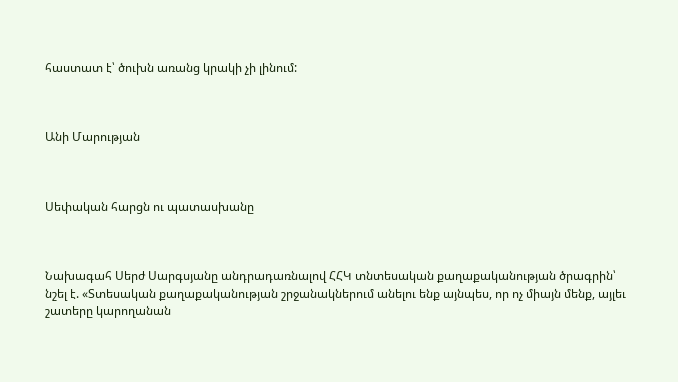հաստատ է՝ ծուխն առանց կրակի չի լինում:



Անի Մարության



Սեփական հարցն ու պատասխանը



Նախագահ Սերժ Սարգսյանը անդրադառնալով ՀՀԿ տնտեսական քաղաքականության ծրագրին՝ նշել է. «Տտեսական քաղաքականության շրջանակներում անելու ենք այնպես, որ ոչ միայն մենք, այլեւ շատերը կարողանան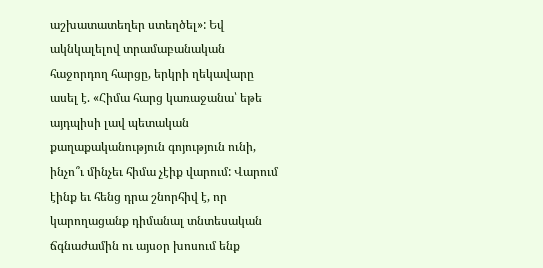աշխատատեղեր ստեղծել»: Եվ ակնկալելով տրամաբանական հաջորդող հարցը, երկրի ղեկավարը ասել է. «Հիմա հարց կառաջանա՝ եթե այդպիսի լավ պետական քաղաքականություն գոյություն ունի, ինչո՞ւ մինչեւ հիմա չէիք վարում: Վարում էինք եւ հենց դրա շնորհիվ է, որ կարողացանք դիմանալ տնտեսական ճգնաժամին ու այսօր խոսում ենք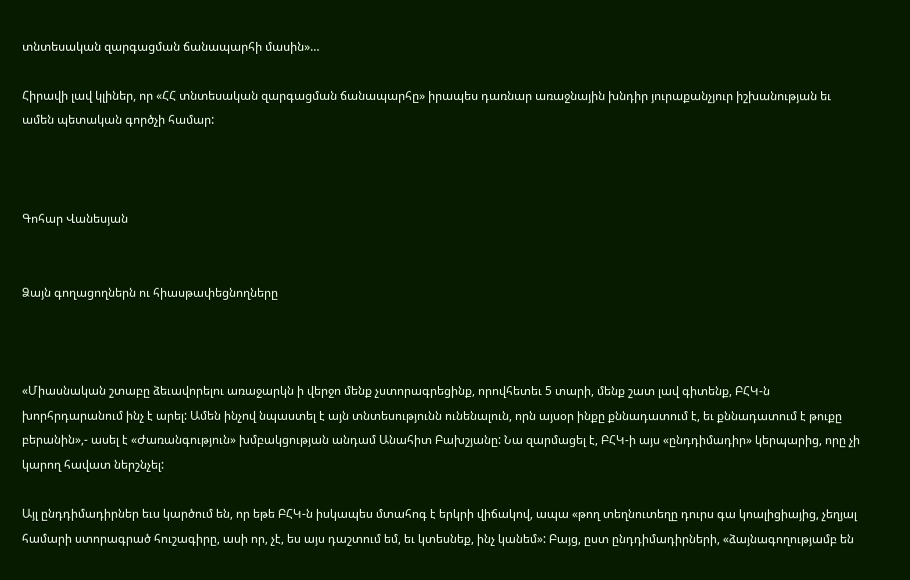տնտեսական զարգացման ճանապարհի մասին»…

Հիրավի լավ կլիներ, որ «ՀՀ տնտեսական զարգացման ճանապարհը» իրապես դառնար առաջնային խնդիր յուրաքանչյուր իշխանության եւ ամեն պետական գործչի համար:



Գոհար Վանեսյան


Ձայն գողացողներն ու հիասթափեցնողները



«Միասնական շտաբը ձեւավորելու առաջարկն ի վերջո մենք չստորագրեցինք, որովհետեւ 5 տարի, մենք շատ լավ գիտենք, ԲՀԿ-ն խորհրդարանում ինչ է արել: Ամեն ինչով նպաստել է այն տնտեսությունն ունենալուն, որն այսօր ինքը քննադատում է, եւ քննադատում է թուքը բերանին»,- ասել է «Ժառանգություն» խմբակցության անդամ Անահիտ Բախշյանը: Նա զարմացել է, ԲՀԿ-ի այս «ընդդիմադիր» կերպարից, որը չի կարող հավատ ներշնչել:

Այլ ընդդիմադիրներ եւս կարծում են, որ եթե ԲՀԿ-ն իսկապես մտահոգ է երկրի վիճակով, ապա «թող տեղնուտեղը դուրս գա կոալիցիայից, չեղյալ համարի ստորագրած հուշագիրը, ասի որ, չէ, ես այս դաշտում եմ, եւ կտեսնեք, ինչ կանեմ»: Բայց, ըստ ընդդիմադիրների, «ձայնագողությամբ են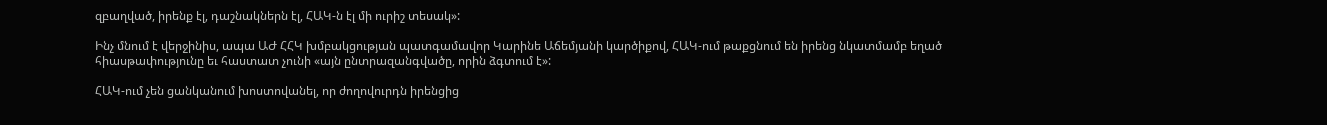զբաղված, իրենք էլ, դաշնակներն էլ, ՀԱԿ-ն էլ մի ուրիշ տեսակ»:

Ինչ մնում է վերջինիս, ապա ԱԺ ՀՀԿ խմբակցության պատգամավոր Կարինե Աճեմյանի կարծիքով, ՀԱԿ-ում թաքցնում են իրենց նկատմամբ եղած հիասթափությունը եւ հաստատ չունի «այն ընտրազանգվածը, որին ձգտում է»:

ՀԱԿ-ում չեն ցանկանում խոստովանել, որ ժողովուրդն իրենցից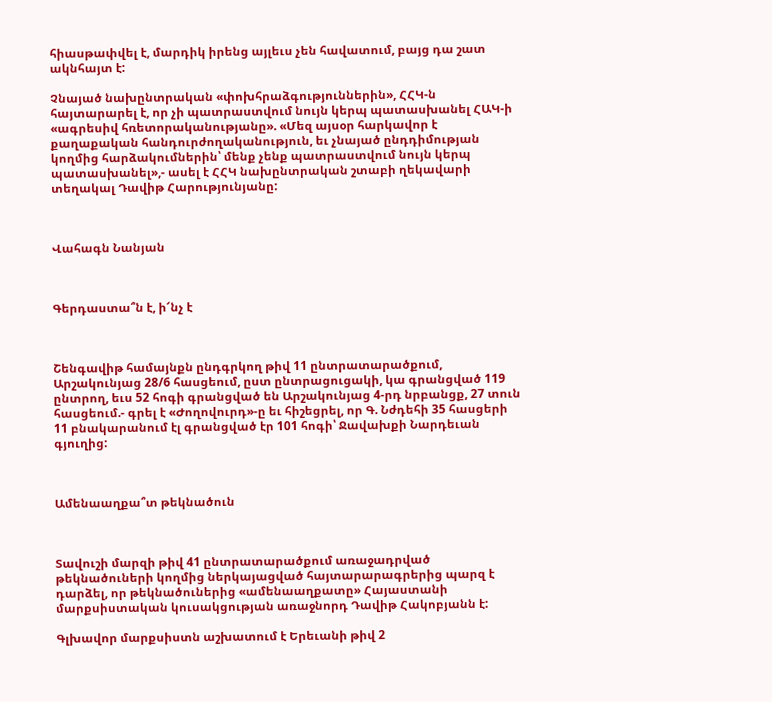հիասթափվել է, մարդիկ իրենց այլեւս չեն հավատում, բայց դա շատ ակնհայտ է:

Չնայած նախընտրական «փոխհրաձգություններին», ՀՀԿ-ն հայտարարել է, որ չի պատրաստվում նույն կերպ պատասխանել ՀԱԿ-ի «ագրեսիվ հռետորականությանը». «Մեզ այսօր հարկավոր է քաղաքական հանդուրժողականություն, եւ չնայած ընդդիմության կողմից հարձակումներին՝ մենք չենք պատրաստվում նույն կերպ պատասխանել»,- ասել է ՀՀԿ նախընտրական շտաբի ղեկավարի տեղակալ Դավիթ Հարությունյանը:



Վահագն Նանյան



Գերդաստա՞ն է, ի՜նչ է



Շենգավիթ համայնքն ընդգրկող թիվ 11 ընտրատարածքում, Արշակունյաց 28/6 հասցեում, ըստ ընտրացուցակի, կա գրանցված 119 ընտրող, եւս 52 հոգի գրանցված են Արշակունյաց 4-րդ նրբանցք, 27 տուն հասցեում.- գրել է «Ժողովուրդ»-ը եւ հիշեցրել, որ Գ. Նժդեհի 35 հասցերի 11 բնակարանում էլ գրանցված էր 101 հոգի՝ Ջավախքի Նարդեւան գյուղից:



Ամենաաղքա՞տ թեկնածուն



Տավուշի մարզի թիվ 41 ընտրատարածքում առաջադրված թեկնածուների կողմից ներկայացված հայտարարագրերից պարզ է դարձել, որ թեկնածուներից «ամենաաղքատը» Հայաստանի մարքսիստական կուսակցության առաջնորդ Դավիթ Հակոբյանն է:

Գլխավոր մարքսիստն աշխատում է Երեւանի թիվ 2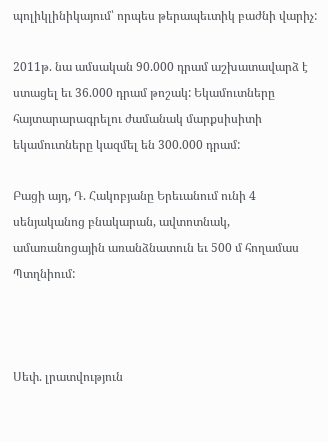պոլիկլինիկայում՝ որպես թերապեւտիկ բաժնի վարիչ:

2011թ. նա ամսական 90.000 դրամ աշխատավարձ է ստացել եւ 36.000 դրամ թոշակ: Եկամուտները հայտարարագրելու ժամանակ մարքսիսիտի եկամուտները կազմել են 300.000 դրամ:

Բացի այդ, Դ. Հակոբյանը Երեւանում ունի 4 սենյականոց բնակարան, ավտոտնակ, ամառանոցային առանձնատուն եւ 500 մ հողամաս Պտղնիում:



Սեփ. լրատվություն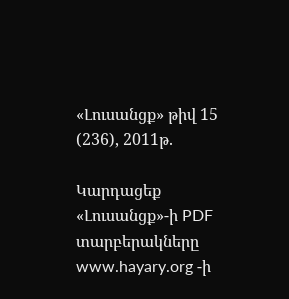«Լուսանցք» թիվ 15 (236), 2011թ.

Կարդացեք «Լուսանցք»-ի PDF տարբերակները www.hayary.org -ի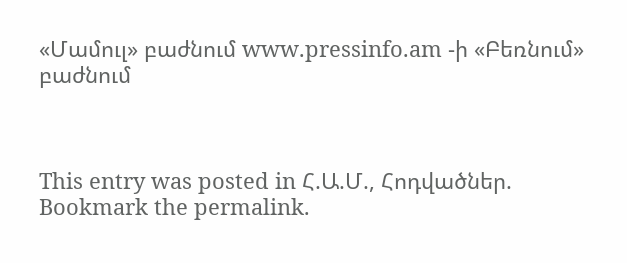«Մամուլ» բաժնում www.pressinfo.am -ի «Բեռնում» բաժնում



This entry was posted in Հ.Ա.Մ., Հոդվածներ. Bookmark the permalink.